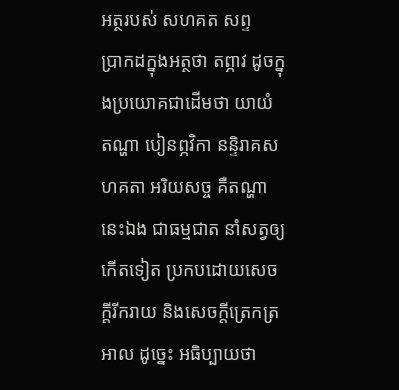អត្ថរបស់ សហគត សព្ទ
ប្រាកដក្នុងអត្ថថា តព្ភាវ ដូចក្នុងប្រយោគជាដើមថា យាយំ តណ្ហា បៀនព្ភវិកា នន្ទិរាគសហគតា អរិយសច្ច គឺតណ្ហានេះឯង ជាធម្មជាត នាំសត្វឲ្យកើតទៀត ប្រកបដោយសេចក្តីរីករាយ និងសេចក្តីត្រេកត្រអាល ដូច្នេះ អធិប្បាយថា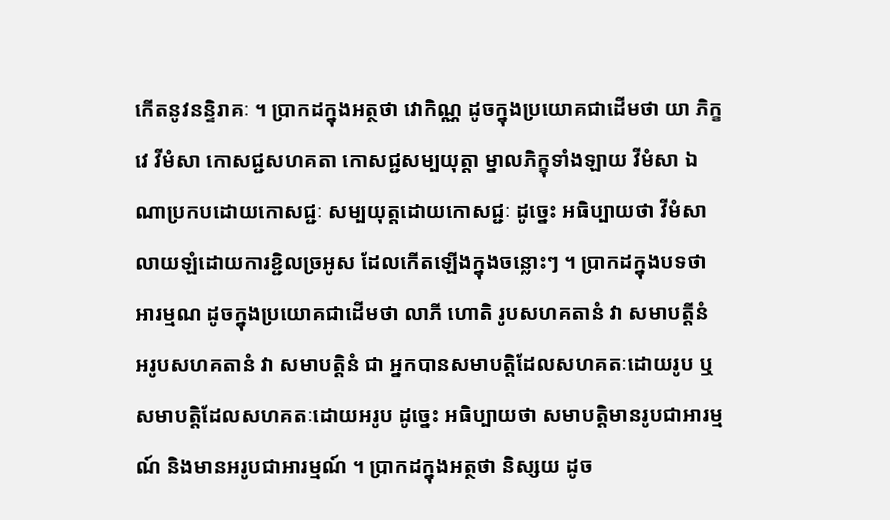កើតនូវនន្ទិរាគៈ ។ ប្រាកដក្នុងអត្ថថា វោកិណ្ណ ដូចក្នុងប្រយោគជាដើមថា យា ភិក្ខវេ វីមំសា កោសជ្ជសហគតា កោសជ្ជសម្បយុត្តា ម្នាលភិក្ខុទាំងឡាយ វីមំសា ឯណាប្រកបដោយកោសជ្ជៈ សម្បយុត្តដោយកោសជ្ជៈ ដូច្នេះ អធិប្បាយថា វីមំសាលាយឡំដោយការខ្ជិលច្រអូស ដែលកើតឡើងក្នុងចន្លោះៗ ។ ប្រាកដក្នុងបទថា អារម្មណ ដូចក្នុងប្រយោគជាដើមថា លាភី ហោតិ រូបសហគតានំ វា សមាបត្តីនំ អរូបសហគតានំ វា សមាបត្តិនំ ជា អ្នកបានសមាបត្តិដែលសហគតៈដោយរូប ឬសមាបត្តិដែលសហគតៈដោយអរូប ដូច្នេះ អធិប្បាយថា សមាបត្តិមានរូបជាអារម្មណ៍ និងមានអរូបជាអារម្មណ៍ ។ ប្រាកដក្នុងអត្ថថា និស្សយ ដូច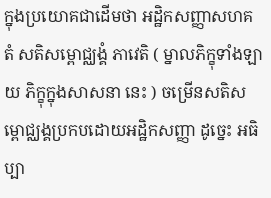ក្នុងប្រយោគជាដើមថា អដ្ឋិកសញ្ញាសហគតំ សតិសម្ពោជ្ឈង្គំ ភាវេតិ ( ម្នាលភិក្ខុទាំងឡាយ ភិក្ខុក្នុងសាសនា នេះ ) ចម្រើនសតិសម្ពោជ្ឈង្គប្រកបដោយអដ្ឋិកសញ្ញា ដូច្នេះ អធិប្បា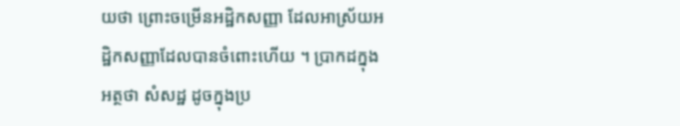យថា ព្រោះចម្រើនអដ្ឋិកសញ្ញា ដែលអាស្រ័យអដ្ឋិកសញ្ញាដែលបានចំពោះហើយ ។ ប្រាកដក្នុងអត្ថថា សំសដ្ឋ ដូចក្នុងប្រ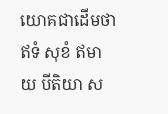យោគជាដើមថា ឥទំ សុខំ ឥមាយ បីតិយា ស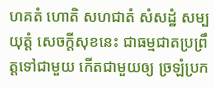ហគតំ ហោតិ សហជាតំ សំសដ្ឋំ សម្បយុត្តំ សេចក្តីសុខនេះ ជាធម្មជាតប្រព្រឹត្តទៅជាមួយ កើតជាមួយឲ្យ ច្រឡំប្រក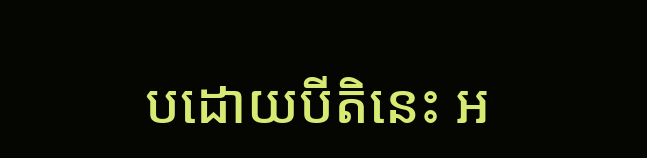បដោយបីតិនេះ អ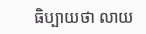ធិប្បាយថា លាយ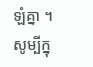ឡំគ្នា ។ សូម្បីក្នុ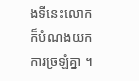ងទីនេះលោកក៏បំណងយកការច្រឡំគ្នា ។